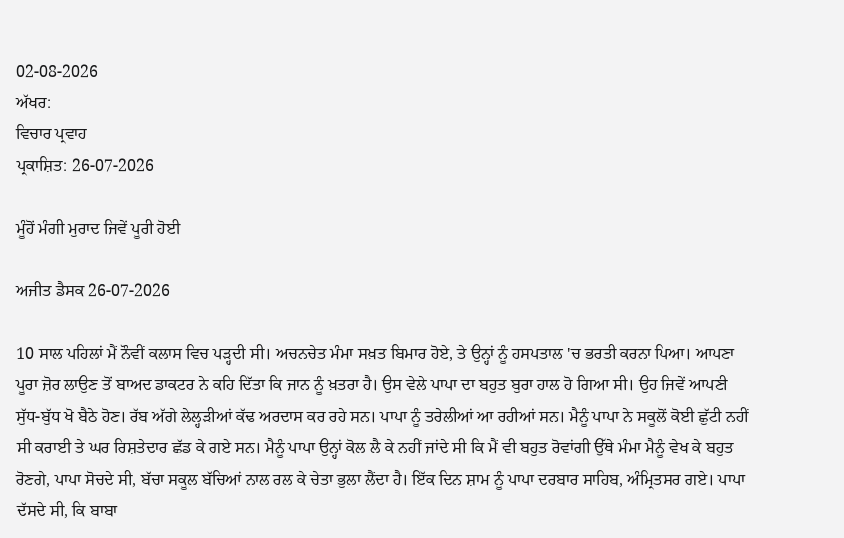02-08-2026
ਅੱਖਰ:
ਵਿਚਾਰ ਪ੍ਰਵਾਹ
ਪ੍ਰਕਾਸ਼ਿਤ: 26-07-2026

ਮੂੰਹੋਂ ਮੰਗੀ ਮੁਰਾਦ ਜਿਵੇਂ ਪੂਰੀ ਹੋਈ

ਅਜੀਤ ਡੈਸਕ 26-07-2026

10 ਸਾਲ ਪਹਿਲਾਂ ਮੈਂ ਨੌਵੀਂ ਕਲਾਸ ਵਿਚ ਪੜ੍ਹਦੀ ਸੀ। ਅਚਨਚੇਤ ਮੰਮਾ ਸਖ਼ਤ ਬਿਮਾਰ ਹੋਏ, ਤੇ ਉਨ੍ਹਾਂ ਨੂੰ ਹਸਪਤਾਲ 'ਚ ਭਰਤੀ ਕਰਨਾ ਪਿਆ। ਆਪਣਾ ਪੂਰਾ ਜ਼ੋਰ ਲਾਉਣ ਤੋਂ ਬਾਅਦ ਡਾਕਟਰ ਨੇ ਕਹਿ ਦਿੱਤਾ ਕਿ ਜਾਨ ਨੂੰ ਖ਼ਤਰਾ ਹੈ। ਉਸ ਵੇਲੇ ਪਾਪਾ ਦਾ ਬਹੁਤ ਬੁਰਾ ਹਾਲ ਹੋ ਗਿਆ ਸੀ। ਉਹ ਜਿਵੇਂ ਆਪਣੀ ਸੁੱਧ-ਬੁੱਧ ਖੋ ਬੈਠੇ ਹੋਣ। ਰੱਬ ਅੱਗੇ ਲੇਲ੍ਹੜੀਆਂ ਕੱਢ ਅਰਦਾਸ ਕਰ ਰਹੇ ਸਨ। ਪਾਪਾ ਨੂੰ ਤਰੇਲੀਆਂ ਆ ਰਹੀਆਂ ਸਨ। ਮੈਨੂੰ ਪਾਪਾ ਨੇ ਸਕੂਲੋਂ ਕੋਈ ਛੁੱਟੀ ਨਹੀਂ ਸੀ ਕਰਾਈ ਤੇ ਘਰ ਰਿਸ਼ਤੇਦਾਰ ਛੱਡ ਕੇ ਗਏ ਸਨ। ਮੈਨੂੰ ਪਾਪਾ ਉਨ੍ਹਾਂ ਕੋਲ ਲੈ ਕੇ ਨਹੀਂ ਜਾਂਦੇ ਸੀ ਕਿ ਮੈਂ ਵੀ ਬਹੁਤ ਰੋਵਾਂਗੀ ਉੱਥੇ ਮੰਮਾ ਮੈਨੂੰ ਵੇਖ ਕੇ ਬਹੁਤ ਰੋਣਗੇ, ਪਾਪਾ ਸੋਚਦੇ ਸੀ, ਬੱਚਾ ਸਕੂਲ ਬੱਚਿਆਂ ਨਾਲ ਰਲ ਕੇ ਚੇਤਾ ਭੁਲਾ ਲੈਂਦਾ ਹੈ। ਇੱਕ ਦਿਨ ਸ਼ਾਮ ਨੂੰ ਪਾਪਾ ਦਰਬਾਰ ਸਾਹਿਬ, ਅੰਮ੍ਰਿਤਸਰ ਗਏ। ਪਾਪਾ ਦੱਸਦੇ ਸੀ, ਕਿ ਬਾਬਾ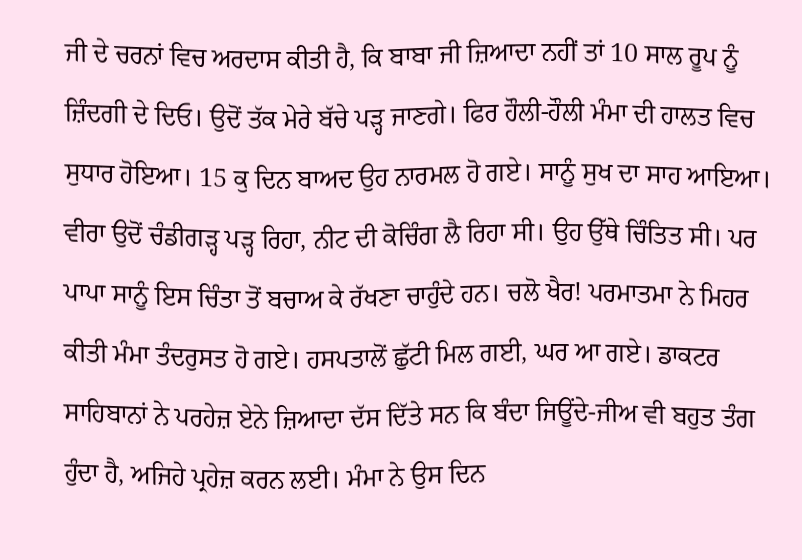ਜੀ ਦੇ ਚਰਨਾਂ ਵਿਚ ਅਰਦਾਸ ਕੀਤੀ ਹੈ, ਕਿ ਬਾਬਾ ਜੀ ਜ਼ਿਆਦਾ ਨਹੀਂ ਤਾਂ 10 ਸਾਲ ਰੂਪ ਨੂੰ ਜ਼ਿੰਦਗੀ ਦੇ ਦਿਓ। ਉਦੋਂ ਤੱਕ ਮੇਰੇ ਬੱਚੇ ਪੜ੍ਹ ਜਾਣਗੇ। ਫਿਰ ਹੌਲੀ-ਹੌਲੀ ਮੰਮਾ ਦੀ ਹਾਲਤ ਵਿਚ ਸੁਧਾਰ ਹੋਇਆ। 15 ਕੁ ਦਿਨ ਬਾਅਦ ਉਹ ਨਾਰਮਲ ਹੋ ਗਏ। ਸਾਨੂੰ ਸੁਖ ਦਾ ਸਾਹ ਆਇਆ। ਵੀਰਾ ਉਦੋਂ ਚੰਡੀਗੜ੍ਹ ਪੜ੍ਹ ਰਿਹਾ, ਨੀਟ ਦੀ ਕੋਚਿੰਗ ਲੈ ਰਿਹਾ ਸੀ। ਉਹ ਉੱਥੇ ਚਿੰਤਿਤ ਸੀ। ਪਰ ਪਾਪਾ ਸਾਨੂੰ ਇਸ ਚਿੰਤਾ ਤੋਂ ਬਚਾਅ ਕੇ ਰੱਖਣਾ ਚਾਹੁੰਦੇ ਹਨ। ਚਲੋ ਖੈਰ! ਪਰਮਾਤਮਾ ਨੇ ਮਿਹਰ ਕੀਤੀ ਮੰਮਾ ਤੰਦਰੁਸਤ ਹੋ ਗਏ। ਹਸਪਤਾਲੋਂ ਛੁੱਟੀ ਮਿਲ ਗਈ, ਘਰ ਆ ਗਏ। ਡਾਕਟਰ ਸਾਹਿਬਾਨਾਂ ਨੇ ਪਰਹੇਜ਼ ਏਨੇ ਜ਼ਿਆਦਾ ਦੱਸ ਦਿੱਤੇ ਸਨ ਕਿ ਬੰਦਾ ਜਿਊਂਦੇ-ਜੀਅ ਵੀ ਬਹੁਤ ਤੰਗ ਹੁੰਦਾ ਹੈ, ਅਜਿਹੇ ਪ੍ਰਹੇਜ਼ ਕਰਨ ਲਈ। ਮੰਮਾ ਨੇ ਉਸ ਦਿਨ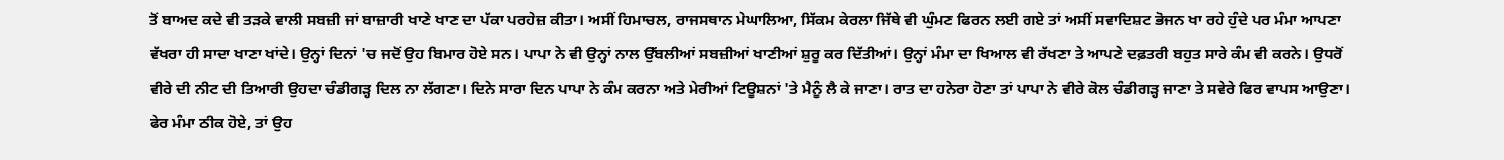ਤੋਂ ਬਾਅਦ ਕਦੇ ਵੀ ਤੜਕੇ ਵਾਲੀ ਸਬਜ਼ੀ ਜਾਂ ਬਾਜ਼ਾਰੀ ਖਾਣੇ ਖਾਣ ਦਾ ਪੱਕਾ ਪਰਹੇਜ਼ ਕੀਤਾ। ਅਸੀਂ ਹਿਮਾਚਲ, ਰਾਜਸਥਾਨ ਮੇਘਾਲਿਆ, ਸਿੱਕਮ ਕੇਰਲਾ ਜਿੱਥੇ ਵੀ ਘੁੰਮਣ ਫਿਰਨ ਲਈ ਗਏ ਤਾਂ ਅਸੀਂ ਸਵਾਦਿਸ਼ਟ ਭੋਜਨ ਖਾ ਰਹੇ ਹੁੰਦੇ ਪਰ ਮੰਮਾ ਆਪਣਾ ਵੱਖਰਾ ਹੀ ਸਾਦਾ ਖਾਣਾ ਖਾਂਦੇ। ਉਨ੍ਹਾਂ ਦਿਨਾਂ 'ਚ ਜਦੋਂ ਉਹ ਬਿਮਾਰ ਹੋਏ ਸਨ। ਪਾਪਾ ਨੇ ਵੀ ਉਨ੍ਹਾਂ ਨਾਲ ਉੱਬਲੀਆਂ ਸਬਜ਼ੀਆਂ ਖਾਣੀਆਂ ਸ਼ੁਰੂ ਕਰ ਦਿੱਤੀਆਂ। ਉਨ੍ਹਾਂ ਮੰਮਾ ਦਾ ਖਿਆਲ ਵੀ ਰੱਖਣਾ ਤੇ ਆਪਣੇ ਦਫ਼ਤਰੀ ਬਹੁਤ ਸਾਰੇ ਕੰਮ ਵੀ ਕਰਨੇ। ਉਧਰੋਂ ਵੀਰੇ ਦੀ ਨੀਟ ਦੀ ਤਿਆਰੀ ਉਹਦਾ ਚੰਡੀਗੜ੍ਹ ਦਿਲ ਨਾ ਲੱਗਣਾ। ਦਿਨੇ ਸਾਰਾ ਦਿਨ ਪਾਪਾ ਨੇ ਕੰਮ ਕਰਨਾ ਅਤੇ ਮੇਰੀਆਂ ਟਿਊਸ਼ਨਾਂ 'ਤੇ ਮੈਨੂੰ ਲੈ ਕੇ ਜਾਣਾ। ਰਾਤ ਦਾ ਹਨੇਰਾ ਹੋਣਾ ਤਾਂ ਪਾਪਾ ਨੇ ਵੀਰੇ ਕੋਲ ਚੰਡੀਗੜ੍ਹ ਜਾਣਾ ਤੇ ਸਵੇਰੇ ਫਿਰ ਵਾਪਸ ਆਉਣਾ। ਫੇਰ ਮੰਮਾ ਠੀਕ ਹੋਏ, ਤਾਂ ਉਹ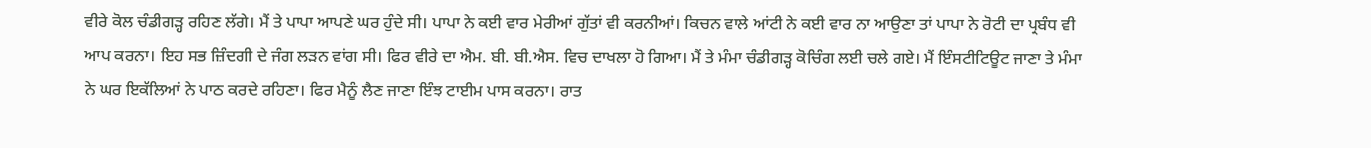ਵੀਰੇ ਕੋਲ ਚੰਡੀਗੜ੍ਹ ਰਹਿਣ ਲੱਗੇ। ਮੈਂ ਤੇ ਪਾਪਾ ਆਪਣੇ ਘਰ ਹੁੰਦੇ ਸੀ। ਪਾਪਾ ਨੇ ਕਈ ਵਾਰ ਮੇਰੀਆਂ ਗੁੱਤਾਂ ਵੀ ਕਰਨੀਆਂ। ਕਿਚਨ ਵਾਲੇ ਆਂਟੀ ਨੇ ਕਈ ਵਾਰ ਨਾ ਆਉਣਾ ਤਾਂ ਪਾਪਾ ਨੇ ਰੋਟੀ ਦਾ ਪ੍ਰਬੰਧ ਵੀ ਆਪ ਕਰਨਾ। ਇਹ ਸਭ ਜ਼ਿੰਦਗੀ ਦੇ ਜੰਗ ਲੜਨ ਵਾਂਗ ਸੀ। ਫਿਰ ਵੀਰੇ ਦਾ ਐਮ. ਬੀ. ਬੀ.ਐਸ. ਵਿਚ ਦਾਖਲਾ ਹੋ ਗਿਆ। ਮੈਂ ਤੇ ਮੰਮਾ ਚੰਡੀਗੜ੍ਹ ਕੋਚਿੰਗ ਲਈ ਚਲੇ ਗਏ। ਮੈਂ ਇੰਸਟੀਟਿਊਟ ਜਾਣਾ ਤੇ ਮੰਮਾ ਨੇ ਘਰ ਇਕੱਲਿਆਂ ਨੇ ਪਾਠ ਕਰਦੇ ਰਹਿਣਾ। ਫਿਰ ਮੈਨੂੰ ਲੈਣ ਜਾਣਾ ਇੰਝ ਟਾਈਮ ਪਾਸ ਕਰਨਾ। ਰਾਤ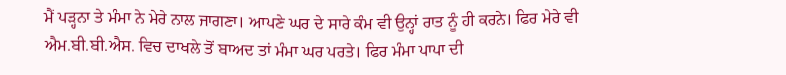ਮੈਂ ਪੜ੍ਹਨਾ ਤੇ ਮੰਮਾ ਨੇ ਮੇਰੇ ਨਾਲ ਜਾਗਣਾ। ਆਪਣੇ ਘਰ ਦੇ ਸਾਰੇ ਕੰਮ ਵੀ ਉਨ੍ਹਾਂ ਰਾਤ ਨੂੰ ਹੀ ਕਰਨੇ। ਫਿਰ ਮੇਰੇ ਵੀ ਐਮ.ਬੀ.ਬੀ.ਐਸ. ਵਿਚ ਦਾਖਲੇ ਤੋਂ ਬਾਅਦ ਤਾਂ ਮੰਮਾ ਘਰ ਪਰਤੇ। ਫਿਰ ਮੰਮਾ ਪਾਪਾ ਦੀ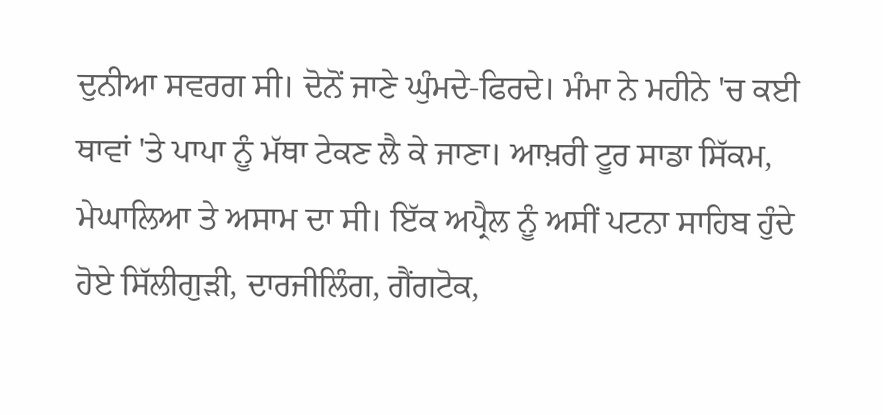ਦੁਨੀਆ ਸਵਰਗ ਸੀ। ਦੋਨੋਂ ਜਾਣੇ ਘੁੰਮਦੇ-ਫਿਰਦੇ। ਮੰਮਾ ਨੇ ਮਹੀਨੇ 'ਚ ਕਈ ਥਾਵਾਂ 'ਤੇ ਪਾਪਾ ਨੂੰ ਮੱਥਾ ਟੇਕਣ ਲੈ ਕੇ ਜਾਣਾ। ਆਖ਼ਰੀ ਟੂਰ ਸਾਡਾ ਸਿੱਕਮ, ਮੇਘਾਲਿਆ ਤੇ ਅਸਾਮ ਦਾ ਸੀ। ਇੱਕ ਅਪ੍ਰੈਲ ਨੂੰ ਅਸੀਂ ਪਟਨਾ ਸਾਹਿਬ ਹੁੰਦੇ ਹੋਏ ਸਿੱਲੀਗੁੜੀ, ਦਾਰਜੀਲਿੰਗ, ਗੈਂਗਟੋਕ,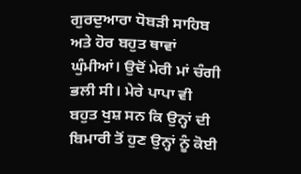ਗੁਰਦੁਆਰਾ ਧੋਬੜੀ ਸਾਹਿਬ ਅਤੇ ਹੋਰ ਬਹੁਤ ਥਾਵਾਂ ਘੁੰਮੀਆਂ। ਉਦੋਂ ਮੇਰੀ ਮਾਂ ਚੰਗੀ ਭਲੀ ਸੀ। ਮੇਰੇ ਪਾਪਾ ਵੀ ਬਹੁਤ ਖੁਸ਼ ਸਨ ਕਿ ਉਨ੍ਹਾਂ ਦੀ ਬਿਮਾਰੀ ਤੋਂ ਹੁਣ ਉਨ੍ਹਾਂ ਨੂੰ ਕੋਈ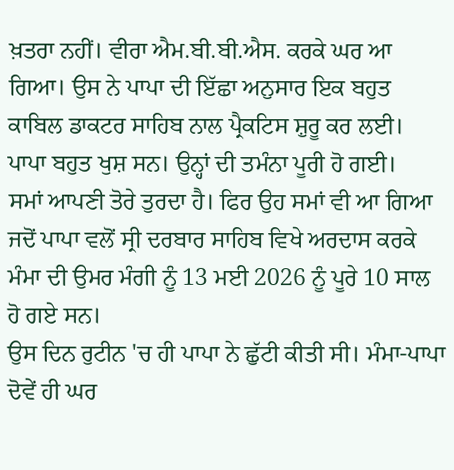ਖ਼ਤਰਾ ਨਹੀਂ। ਵੀਰਾ ਐਮ.ਬੀ.ਬੀ.ਐਸ. ਕਰਕੇ ਘਰ ਆ ਗਿਆ। ਉਸ ਨੇ ਪਾਪਾ ਦੀ ਇੱਛਾ ਅਨੁਸਾਰ ਇਕ ਬਹੁਤ ਕਾਬਿਲ ਡਾਕਟਰ ਸਾਹਿਬ ਨਾਲ ਪ੍ਰੈਕਟਿਸ ਸ਼ੁਰੂ ਕਰ ਲਈ। ਪਾਪਾ ਬਹੁਤ ਖੁਸ਼ ਸਨ। ਉਨ੍ਹਾਂ ਦੀ ਤਮੰਨਾ ਪੂਰੀ ਹੋ ਗਈ।
ਸਮਾਂ ਆਪਣੀ ਤੋਰੇ ਤੁਰਦਾ ਹੈ। ਫਿਰ ਉਹ ਸਮਾਂ ਵੀ ਆ ਗਿਆ ਜਦੋਂ ਪਾਪਾ ਵਲੋਂ ਸ੍ਰੀ ਦਰਬਾਰ ਸਾਹਿਬ ਵਿਖੇ ਅਰਦਾਸ ਕਰਕੇ ਮੰਮਾ ਦੀ ਉਮਰ ਮੰਗੀ ਨੂੰ 13 ਮਈ 2026 ਨੂੰ ਪੂਰੇ 10 ਸਾਲ ਹੋ ਗਏ ਸਨ।
ਉਸ ਦਿਨ ਰੁਟੀਨ 'ਚ ਹੀ ਪਾਪਾ ਨੇ ਛੁੱਟੀ ਕੀਤੀ ਸੀ। ਮੰਮਾ-ਪਾਪਾ ਦੋਵੇਂ ਹੀ ਘਰ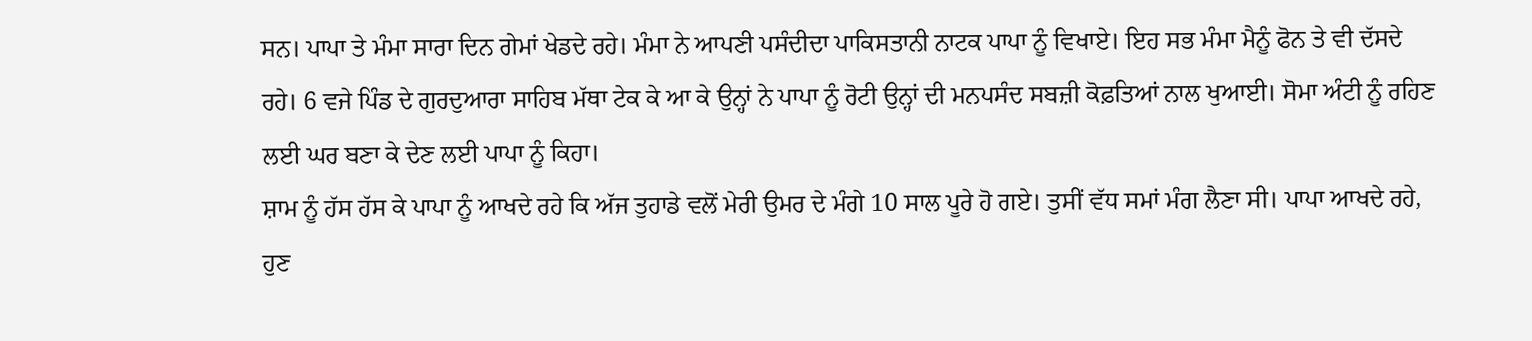ਸਨ। ਪਾਪਾ ਤੇ ਮੰਮਾ ਸਾਰਾ ਦਿਨ ਗੇਮਾਂ ਖੇਡਦੇ ਰਹੇ। ਮੰਮਾ ਨੇ ਆਪਣੀ ਪਸੰਦੀਦਾ ਪਾਕਿਸਤਾਨੀ ਨਾਟਕ ਪਾਪਾ ਨੂੰ ਵਿਖਾਏ। ਇਹ ਸਭ ਮੰਮਾ ਮੈਨੂੰ ਫੋਨ ਤੇ ਵੀ ਦੱਸਦੇ ਰਹੇ। 6 ਵਜੇ ਪਿੰਡ ਦੇ ਗੁਰਦੁਆਰਾ ਸਾਹਿਬ ਮੱਥਾ ਟੇਕ ਕੇ ਆ ਕੇ ਉਨ੍ਹਾਂ ਨੇ ਪਾਪਾ ਨੂੰ ਰੋਟੀ ਉਨ੍ਹਾਂ ਦੀ ਮਨਪਸੰਦ ਸਬਜ਼ੀ ਕੋਫ਼ਤਿਆਂ ਨਾਲ ਖੁਆਈ। ਸੋਮਾ ਅੰਟੀ ਨੂੰ ਰਹਿਣ ਲਈ ਘਰ ਬਣਾ ਕੇ ਦੇਣ ਲਈ ਪਾਪਾ ਨੂੰ ਕਿਹਾ।
ਸ਼ਾਮ ਨੂੰ ਹੱਸ ਹੱਸ ਕੇ ਪਾਪਾ ਨੂੰ ਆਖਦੇ ਰਹੇ ਕਿ ਅੱਜ ਤੁਹਾਡੇ ਵਲੋਂ ਮੇਰੀ ਉਮਰ ਦੇ ਮੰਗੇ 10 ਸਾਲ ਪੂਰੇ ਹੋ ਗਏ। ਤੁਸੀਂ ਵੱਧ ਸਮਾਂ ਮੰਗ ਲੈਣਾ ਸੀ। ਪਾਪਾ ਆਖਦੇ ਰਹੇ, ਹੁਣ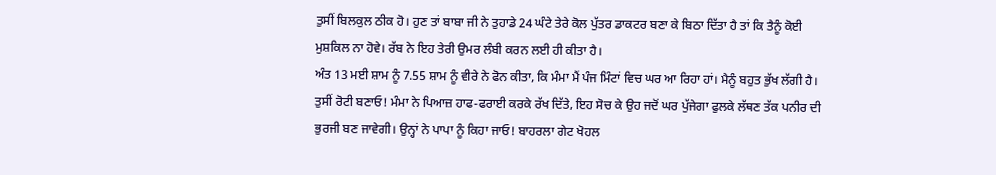ਤੁਸੀਂ ਬਿਲਕੁਲ ਠੀਕ ਹੋ। ਹੁਣ ਤਾਂ ਬਾਬਾ ਜੀ ਨੇ ਤੁਹਾਡੇ 24 ਘੰਟੇ ਤੇਰੇ ਕੋਲ ਪੁੱਤਰ ਡਾਕਟਰ ਬਣਾ ਕੇ ਬਿਠਾ ਦਿੱਤਾ ਹੈ ਤਾਂ ਕਿ ਤੈਨੂੰ ਕੋਈ ਮੁਸ਼ਕਿਲ ਨਾ ਹੋਵੇ। ਰੱਬ ਨੇ ਇਹ ਤੇਰੀ ਉਮਰ ਲੰਬੀ ਕਰਨ ਲਈ ਹੀ ਕੀਤਾ ਹੈ।
ਅੰਤ 13 ਮਈ ਸ਼ਾਮ ਨੂੰ 7.55 ਸ਼ਾਮ ਨੂੰ ਵੀਰੇ ਨੇ ਫੋਨ ਕੀਤਾ, ਕਿ ਮੰਮਾ ਮੈਂ ਪੰਜ ਮਿੰਟਾਂ ਵਿਚ ਘਰ ਆ ਰਿਹਾ ਹਾਂ। ਮੈਨੂੰ ਬਹੁਤ ਭੁੱਖ ਲੱਗੀ ਹੈ। ਤੁਸੀਂ ਰੋਟੀ ਬਣਾਓ! ਮੰਮਾ ਨੇ ਪਿਆਜ਼ ਹਾਫ-ਫਰਾਈ ਕਰਕੇ ਰੱਖ ਦਿੱਤੇ, ਇਹ ਸੋਚ ਕੇ ਉਹ ਜਦੋਂ ਘਰ ਪੁੱਜੇਗਾ ਫੁਲਕੇ ਲੱਥਣ ਤੱਕ ਪਨੀਰ ਦੀ ਭੁਰਜੀ ਬਣ ਜਾਵੇਗੀ। ਉਨ੍ਹਾਂ ਨੇ ਪਾਪਾ ਨੂੰ ਕਿਹਾ ਜਾਓ! ਬਾਹਰਲਾ ਗੇਟ ਖੋਹਲ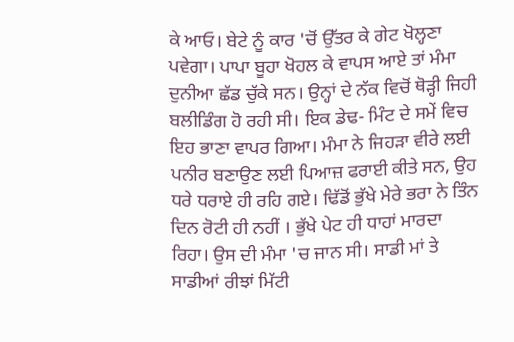ਕੇ ਆਓ। ਬੇਟੇ ਨੂੰ ਕਾਰ 'ਚੋਂ ਉੱਤਰ ਕੇ ਗੇਟ ਖੋਲ੍ਹਣਾ ਪਵੇਗਾ। ਪਾਪਾ ਬੂਹਾ ਖੋਹਲ ਕੇ ਵਾਪਸ ਆਏ ਤਾਂ ਮੰਮਾ ਦੁਨੀਆ ਛੱਡ ਚੁੱਕੇ ਸਨ। ਉਨ੍ਹਾਂ ਦੇ ਨੱਕ ਵਿਚੋਂ ਥੋੜ੍ਹੀ ਜਿਹੀ ਬਲੀਡਿੰਗ ਹੋ ਰਹੀ ਸੀ। ਇਕ ਡੇਢ- ਮਿੰਟ ਦੇ ਸਮੇਂ ਵਿਚ ਇਹ ਭਾਣਾ ਵਾਪਰ ਗਿਆ। ਮੰਮਾ ਨੇ ਜਿਹੜਾ ਵੀਰੇ ਲਈ ਪਨੀਰ ਬਣਾਉਣ ਲਈ ਪਿਆਜ਼ ਫਰਾਈ ਕੀਤੇ ਸਨ, ਉਹ ਧਰੇ ਧਰਾਏ ਹੀ ਰਹਿ ਗਏ। ਢਿੱਡੋਂ ਭੁੱਖੇ ਮੇਰੇ ਭਰਾ ਨੇ ਤਿੰਨ ਦਿਨ ਰੋਟੀ ਹੀ ਨਹੀਂ । ਭੁੱਖੇ ਪੇਟ ਹੀ ਧਾਹਾਂ ਮਾਰਦਾ ਰਿਹਾ। ਉਸ ਦੀ ਮੰਮਾ 'ਚ ਜਾਨ ਸੀ। ਸਾਡੀ ਮਾਂ ਤੇ ਸਾਡੀਆਂ ਰੀਝਾਂ ਮਿੱਟੀ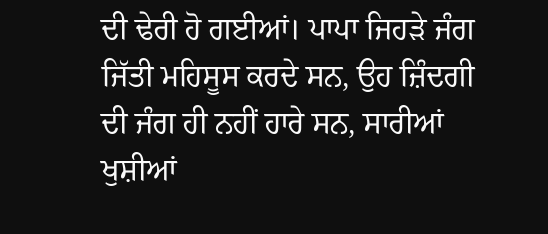ਦੀ ਢੇਰੀ ਹੋ ਗਈਆਂ। ਪਾਪਾ ਜਿਹੜੇ ਜੰਗ ਜਿੱਤੀ ਮਹਿਸੂਸ ਕਰਦੇ ਸਨ, ਉਹ ਜ਼ਿੰਦਗੀ ਦੀ ਜੰਗ ਹੀ ਨਹੀਂ ਹਾਰੇ ਸਨ, ਸਾਰੀਆਂ ਖੁਸ਼ੀਆਂ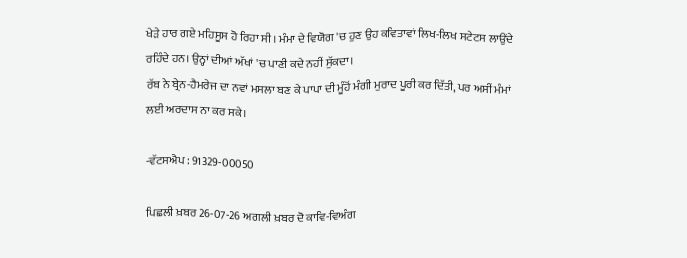ਖੇੜੇ ਹਾਰ ਗਏ ਮਹਿਸੂਸ ਹੋ ਰਿਹਾ ਸੀ। ਮੰਮਾ ਦੇ ਵਿਯੋਗ 'ਚ ਹੁਣ ਉਹ ਕਵਿਤਾਵਾਂ ਲਿਖ-ਲਿਖ ਸਟੇਟਸ ਲਾਉਂਦੇ ਰਹਿੰਦੇ ਹਨ। ਉਨ੍ਹਾਂ ਦੀਆਂ ਅੱਖਾਂ 'ਚ ਪਾਣੀ ਕਦੇ ਨਹੀਂ ਸੁੱਕਦਾ।
ਰੱਬ ਨੇ ਬ੍ਰੇਨ-ਹੈਮਰੇਜ ਦਾ ਨਵਾਂ ਮਸਲਾ ਬਣ ਕੇ ਪਾਪਾ ਦੀ ਮੂੰਹੋਂ ਮੰਗੀ ਮੁਰਾਦ ਪੂਰੀ ਕਰ ਦਿੱਤੀ, ਪਰ ਅਸੀਂ ਮੰਮਾਂ ਲਈ ਅਰਦਾਸ ਨਾ ਕਰ ਸਕੇ।

-ਵੱਟਸਐਪ : 91329-00050

ਪਿਛਲੀ ਖ਼ਬਰ 26-07-26 ਅਗਲੀ ਖ਼ਬਰ ਦੋ ਕਾਵਿ-ਵਿਅੰਗ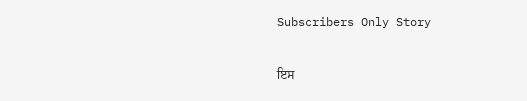Subscribers Only Story

ਇਸ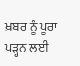ਖ਼ਬਰ ਨੂੰ ਪੂਰਾ ਪੜ੍ਹਨ ਲਈ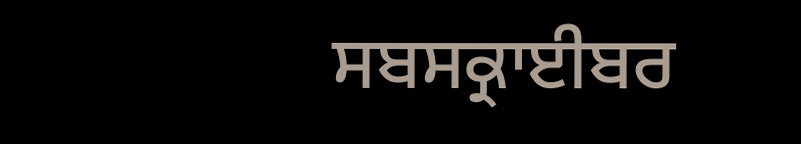ਸਬਸਕ੍ਰਾਈਬਰ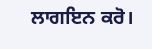ਲਾਗਇਨ ਕਰੋ।